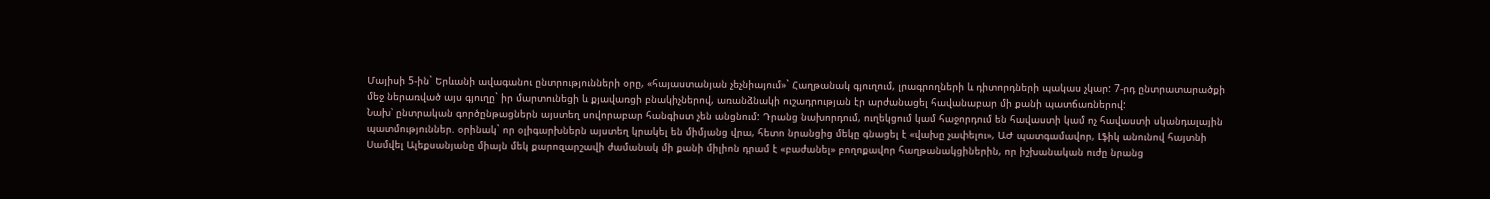Մայիսի 5-ին` Երևանի ավագանու ընտրությունների օրը, «հայաստանյան չեչնիայում»` Հաղթանակ գյուղում, լրագրողների և դիտորդների պակաս չկար: 7-րդ ընտրատարածքի մեջ ներառված այս գյուղը` իր մարտունեցի և քյավառցի բնակիչներով, առանձնակի ուշադրության էր արժանացել հավանաբար մի քանի պատճառներով:
Նախ՝ ընտրական գործընթացներն այստեղ սովորաբար հանգիստ չեն անցնում: Դրանց նախորդում, ուղեկցում կամ հաջորդում են հավաստի կամ ոչ հավաստի սկանդալային պատմություններ. օրինակ` որ օլիգարխներն այստեղ կրակել են միմյանց վրա, հետո նրանցից մեկը գնացել է «վախը չափելու», ԱԺ պատգամավոր, Լֆիկ անունով հայտնի Սամվել Ալեքսանյանը միայն մեկ քարոզարշավի ժամանակ մի քանի միլիոն դրամ է «բաժանել» բողոքավոր հաղթանակցիներին, որ իշխանական ուժը նրանց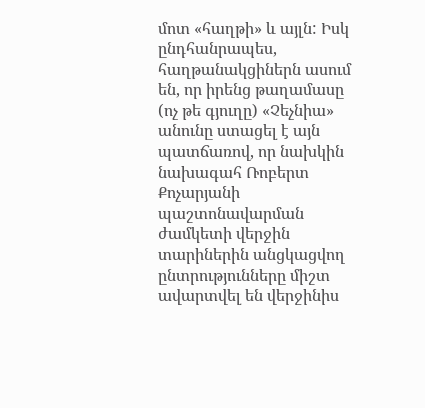մոտ «հաղթի» և այլն: Իսկ ընդհանրապես, հաղթանակցիներն ասում են, որ իրենց թաղամասը (ոչ թե գյուղը) «Չեչնիա» անունը ստացել է այն պատճառով, որ նախկին նախագահ Ռոբերտ Քոչարյանի պաշտոնավարման ժամկետի վերջին տարիներին անցկացվող ընտրությունները միշտ ավարտվել են վերջինիս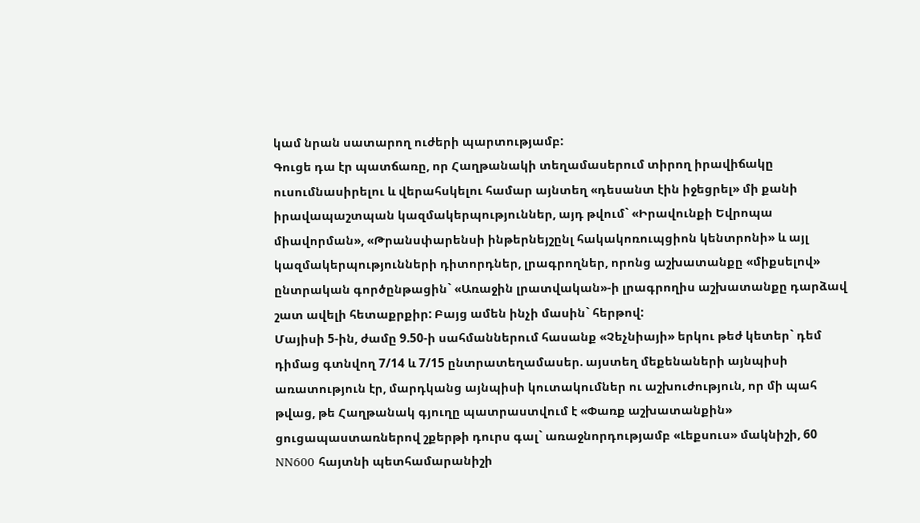կամ նրան սատարող ուժերի պարտությամբ:
Գուցե դա էր պատճառը, որ Հաղթանակի տեղամասերում տիրող իրավիճակը ուսումնասիրելու և վերահսկելու համար այնտեղ «դեսանտ էին իջեցրել» մի քանի իրավապաշտպան կազմակերպություններ, այդ թվում` «Իրավունքի Եվրոպա միավորման», «Թրանսփարենսի ինթերնեյշընլ հակակոռուպցիոն կենտրոնի» և այլ կազմակերպությունների դիտորդներ, լրագրողներ, որոնց աշխատանքը «միքսելով» ընտրական գործընթացին` «Առաջին լրատվական»-ի լրագրողիս աշխատանքը դարձավ շատ ավելի հետաքրքիր: Բայց ամեն ինչի մասին` հերթով:
Մայիսի 5-ին, ժամը 9.50-ի սահմաններում հասանք «Չեչնիայի» երկու թեժ կետեր` դեմ դիմաց գտնվող 7/14 և 7/15 ընտրատեղամասեր. այստեղ մեքենաների այնպիսի առատություն էր, մարդկանց այնպիսի կուտակումներ ու աշխուժություն, որ մի պահ թվաց, թե Հաղթանակ գյուղը պատրաստվում է «Փառք աշխատանքին» ցուցապաստառներով շքերթի դուրս գալ` առաջնորդությամբ «Լեքսուս» մակնիշի, 60 NN600 հայտնի պետհամարանիշի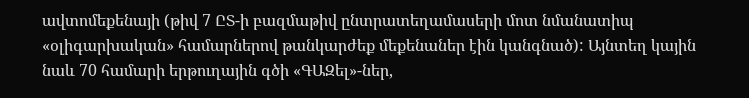ավտոմեքենայի (թիվ 7 ԸՏ-ի բազմաթիվ ընտրատեղամասերի մոտ նմանատիպ «օլիգարխական» համարներով թանկարժեք մեքենաներ էին կանգնած): Այնտեղ կային նաև 70 համարի երթուղային գծի «ԳԱԶել»-ներ,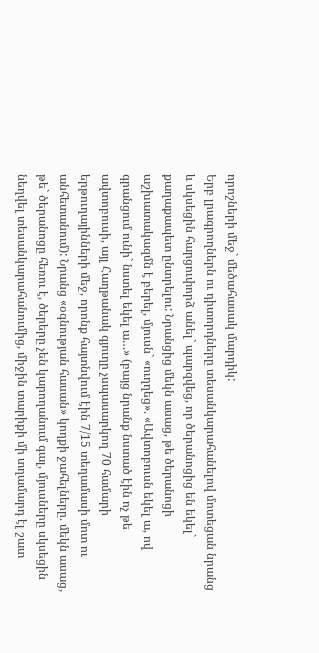որոշների մեջ` մեծահասակ մարդիկ:
Երբ լրագրողներն ու դիտորդները տեսանկարահանելով մոտեցան նրանց և սկսեցին հարցուփորձ անել` պարզվեց, որ ծերանոցից են եկել` քաղաքապետ ընտրելու: Նրանցից մեկն ասաց, թե ծերանոցի աշխատակազմն է բերել, մյուսն` «ուղղեց». «Ավտոբուսն եկել ա, ով գրանցում ունի` նստել եկել ա…» (բայց նրանք նստած էին ոչ թե ավտոբուսի, այլ Հաղթանակ գյուղը չսպասարկող 70 համարի երթուղայինների մեջ, որոնք հայտնվում էին 7/15 տեղամասի մոտ ու անհետանում): Նրանց «օգնության հասան» կողքի ջահելները. մեկն ասաց, թե` ծերանոցը հեռու է, ծերերը չեն կարողանում գալ, մյուսները սկսեցին նեղվել տեսանկարահանումից, միջին տարիքի մի տղամարդ էլ շատ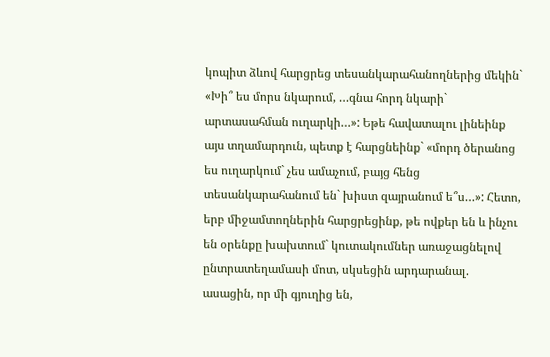կոպիտ ձևով հարցրեց տեսանկարահանողներից մեկին` «Խի՞ ես մորս նկարում, …գնա հորդ նկարի` արտասահման ուղարկի…»: Եթե հավատալու լինեինք այս տղամարդուն, պետք է հարցնեինք` «մորդ ծերանոց ես ուղարկում` չես ամաչում, բայց հենց տեսանկարահանում են` խիստ զայրանում ե՞ս…»: Հետո, երբ միջամտողներին հարցրեցինք, թե ովքեր են և ինչու են օրենքը խախտում` կուտակումներ առաջացնելով ընտրատեղամասի մոտ, սկսեցին արդարանալ. ասացին, որ մի գյուղից են,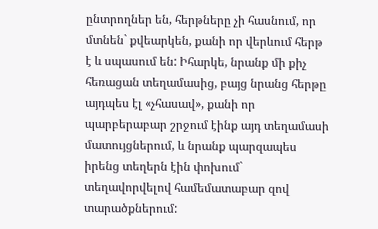ընտրողներ են, հերթները չի հասնում, որ մտնեն` քվեարկեն, քանի որ վերևում հերթ է և սպասում են: Իհարկե, նրանք մի քիչ հեռացան տեղամասից, բայց նրանց հերթը այդպես էլ «չհասավ», քանի որ պարբերաբար շրջում էինք այդ տեղամասի մատույցներում, և նրանք պարզապես իրենց տեղերն էին փոխում` տեղավորվելով համեմատաբար զով տարածքներում: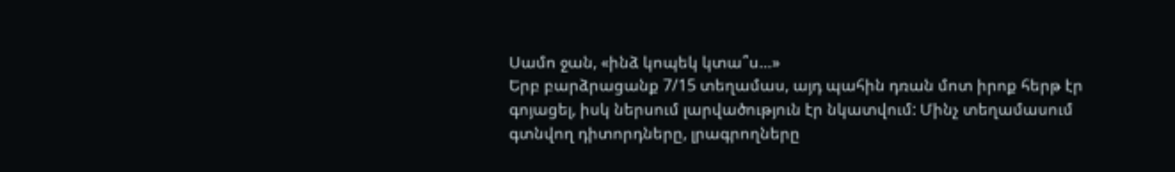Սամո ջան, «ինձ կոպեկ կտա՞ս…»
Երբ բարձրացանք 7/15 տեղամաս, այդ պահին դռան մոտ իրոք հերթ էր գոյացել, իսկ ներսում լարվածություն էր նկատվում: Մինչ տեղամասում գտնվող դիտորդները, լրագրողները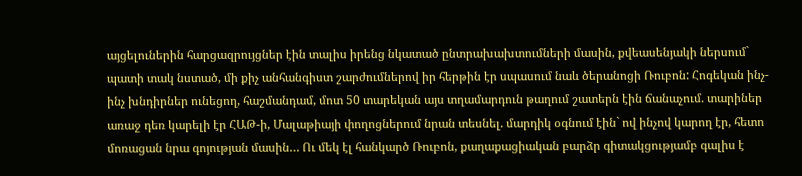այցելուներին հարցազրույցներ էին տալիս իրենց նկատած ընտրախախտումների մասին, քվեասենյակի ներսում` պատի տակ նստած, մի քիչ անհանգիստ շարժումներով իր հերթին էր սպասում նաև ծերանոցի Ռուբոն: Հոգեկան ինչ-ինչ խնդիրներ ունեցող, հաշմանդամ, մոտ 50 տարեկան այս տղամարդուն թաղում շատերն էին ճանաչում. տարիներ առաջ դեռ կարելի էր ՀԱԹ-ի, Մալաթիայի փողոցներում նրան տեսնել. մարդիկ օգնում էին` ով ինչով կարող էր, հետո մոռացան նրա գոյության մասին… Ու մեկ էլ հանկարծ Ռուբոն, քաղաքացիական բարձր գիտակցությամբ գալիս է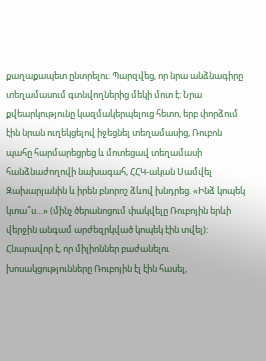քաղաքապետ ընտրելու: Պարզվեց, որ նրա անձնագիրը տեղամասում գտնվողներից մեկի մոտ է: Նրա քվեարկությունը կազմակերպելուց հետո, երբ փորձում էին նրան ուղեկցելով իջեցնել տեղամասից, Ռուբոն պահը հարմարեցրեց և մոտեցավ տեղամասի հանձնաժողովի նախագահ, ՀՀԿ-ական Սամվել Զախարյանին և իրեն բնորոշ ձևով խնդրեց. «Ինձ կոպեկ կտա՞ս…» (մինչ ծերանոցում փակվելը Ռուբոյին երևի վերջին անգամ արժեզրկված կոպեկ էին տվել): Հնարավոր է, որ միլիոններ բաժանելու խոսակցությունները Ռուբոյին էլ էին հասել,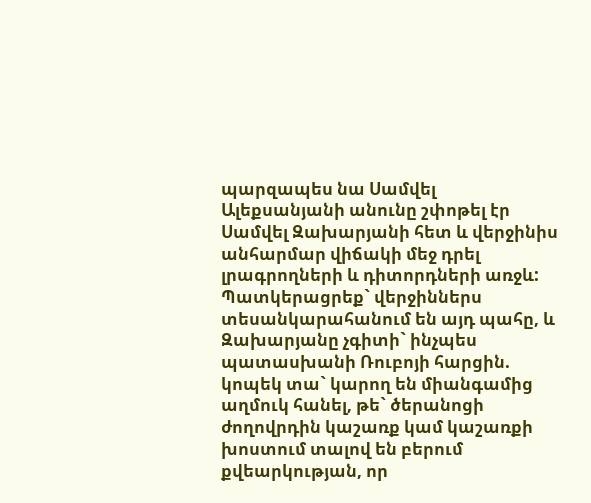պարզապես նա Սամվել Ալեքսանյանի անունը շփոթել էր Սամվել Զախարյանի հետ և վերջինիս անհարմար վիճակի մեջ դրել լրագրողների և դիտորդների առջև: Պատկերացրեք` վերջիններս տեսանկարահանում են այդ պահը, և Զախարյանը չգիտի` ինչպես պատասխանի Ռուբոյի հարցին. կոպեկ տա` կարող են միանգամից աղմուկ հանել, թե` ծերանոցի ժողովրդին կաշառք կամ կաշառքի խոստում տալով են բերում քվեարկության, որ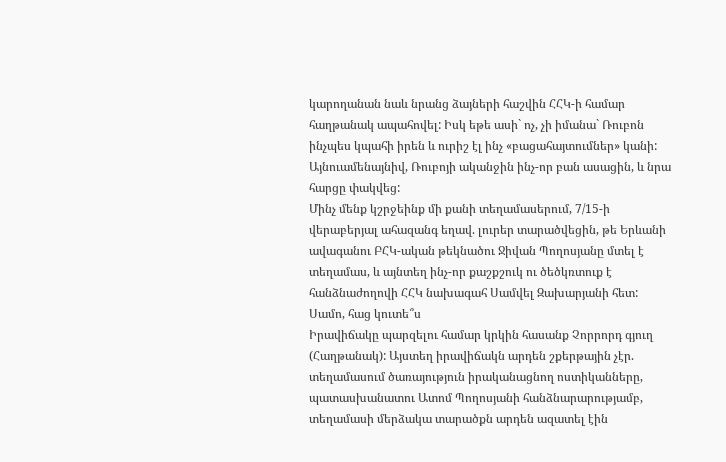կարողանան նաև նրանց ձայների հաշվին ՀՀԿ-ի համար հաղթանակ ապահովել: Իսկ եթե ասի` ոչ, չի իմանա` Ռուբոն ինչպես կպահի իրեն և ուրիշ էլ ինչ «բացահայտումներ» կանի: Այնուամենայնիվ, Ռուբոյի ականջին ինչ-որ բան ասացին, և նրա հարցը փակվեց:
Մինչ մենք կշրջեինք մի քանի տեղամասերում, 7/15-ի վերաբերյալ ահազանգ եղավ. լուրեր տարածվեցին, թե Երևանի ավագանու ԲՀԿ-ական թեկնածու Ջիվան Պողոսյանը մտել է տեղամաս, և այնտեղ ինչ-որ քաշքշուկ ու ծեծկռտուք է հանձնաժողովի ՀՀԿ նախագահ Սամվել Զախարյանի հետ:
Սամո, հաց կուտե՞ս
Իրավիճակը պարզելու համար կրկին հասանք Չորրորդ գյուղ (Հաղթանակ): Այստեղ իրավիճակն արդեն շքերթային չէր. տեղամասում ծառայություն իրականացնող ոստիկանները, պատասխանատու Ատոմ Պողոսյանի հանձնարարությամբ, տեղամասի մերձակա տարածքն արդեն ազատել էին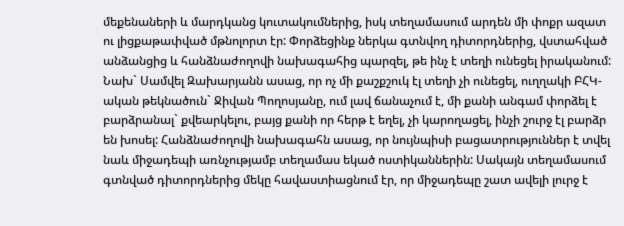մեքենաների և մարդկանց կուտակումներից, իսկ տեղամասում արդեն մի փոքր ազատ ու լիցքաթափված մթնոլորտ էր: Փորձեցինք ներկա գտնվող դիտորդներից, վստահված անձանցից և հանձնաժողովի նախագահից պարզել, թե ինչ է տեղի ունեցել իրականում: Նախ` Սամվել Զախարյանն ասաց, որ ոչ մի քաշքշուկ էլ տեղի չի ունեցել, ուղղակի ԲՀԿ-ական թեկնածուն` Ջիվան Պողոսյանը, ում լավ ճանաչում է, մի քանի անգամ փորձել է բարձրանալ` քվեարկելու, բայց քանի որ հերթ է եղել, չի կարողացել, ինչի շուրջ էլ բարձր են խոսել: Հանձնաժողովի նախագահն ասաց, որ նույնպիսի բացատրություններ է տվել նաև միջադեպի առնչությամբ տեղամաս եկած ոստիկաններին: Սակայն տեղամասում գտնված դիտորդներից մեկը հավաստիացնում էր, որ միջադեպը շատ ավելի լուրջ է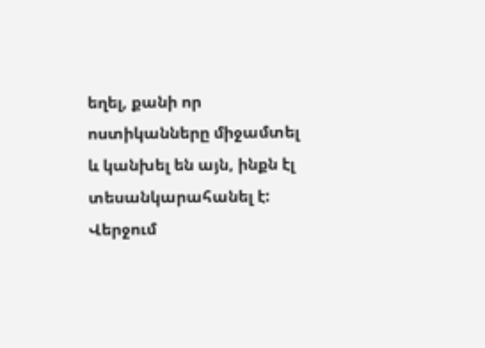եղել, քանի որ ոստիկանները միջամտել և կանխել են այն, ինքն էլ տեսանկարահանել է:
Վերջում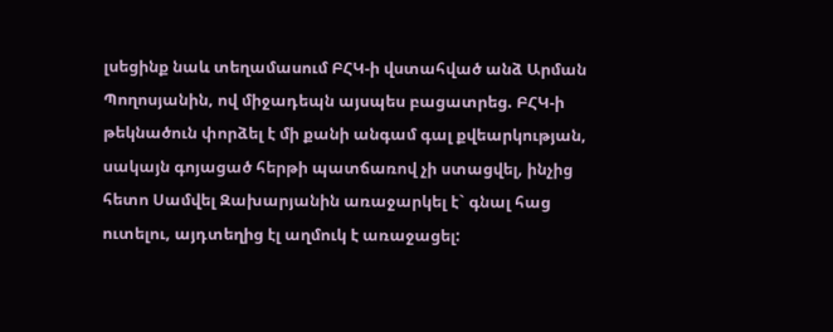լսեցինք նաև տեղամասում ԲՀԿ-ի վստահված անձ Արման Պողոսյանին, ով միջադեպն այսպես բացատրեց. ԲՀԿ-ի թեկնածուն փորձել է մի քանի անգամ գալ քվեարկության, սակայն գոյացած հերթի պատճառով չի ստացվել, ինչից հետո Սամվել Զախարյանին առաջարկել է` գնալ հաց ուտելու, այդտեղից էլ աղմուկ է առաջացել: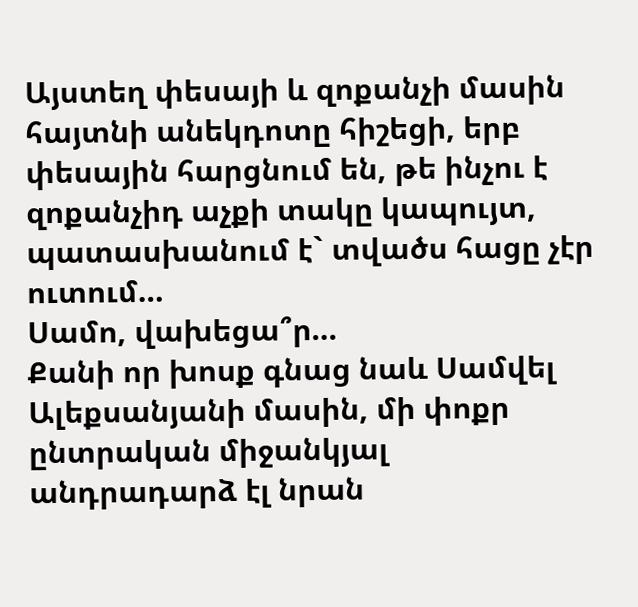Այստեղ փեսայի և զոքանչի մասին հայտնի անեկդոտը հիշեցի, երբ փեսային հարցնում են, թե ինչու է զոքանչիդ աչքի տակը կապույտ, պատասխանում է` տվածս հացը չէր ուտում…
Սամո, վախեցա՞ր…
Քանի որ խոսք գնաց նաև Սամվել Ալեքսանյանի մասին, մի փոքր ընտրական միջանկյալ անդրադարձ էլ նրան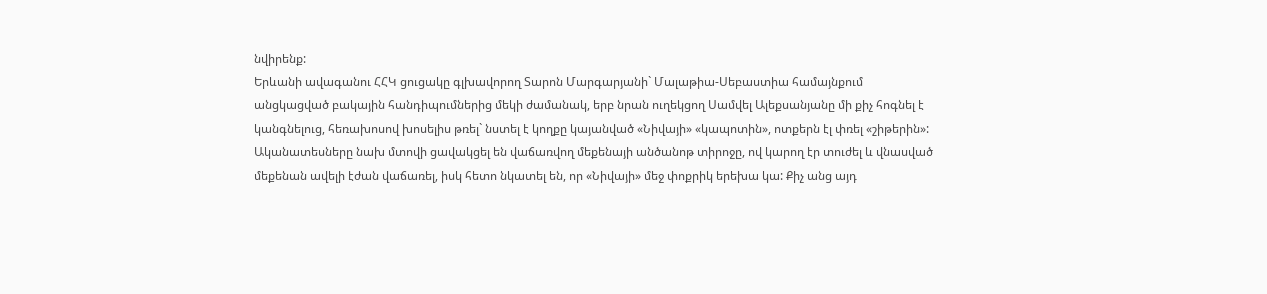նվիրենք:
Երևանի ավագանու ՀՀԿ ցուցակը գլխավորող Տարոն Մարգարյանի` Մալաթիա-Սեբաստիա համայնքում անցկացված բակային հանդիպումներից մեկի ժամանակ, երբ նրան ուղեկցող Սամվել Ալեքսանյանը մի քիչ հոգնել է կանգնելուց, հեռախոսով խոսելիս թռել` նստել է կողքը կայանված «Նիվայի» «կապոտին», ոտքերն էլ փռել «շիթերին»: Ականատեսները նախ մտովի ցավակցել են վաճառվող մեքենայի անծանոթ տիրոջը, ով կարող էր տուժել և վնասված մեքենան ավելի էժան վաճառել, իսկ հետո նկատել են, որ «Նիվայի» մեջ փոքրիկ երեխա կա: Քիչ անց այդ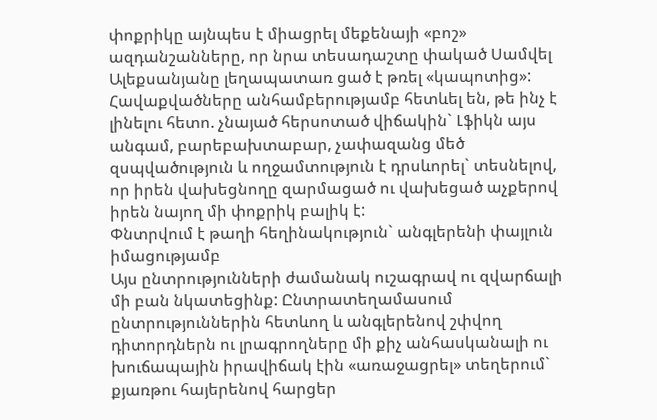փոքրիկը այնպես է միացրել մեքենայի «բոշ» ազդանշանները, որ նրա տեսադաշտը փակած Սամվել Ալեքսանյանը լեղապատառ ցած է թռել «կապոտից»: Հավաքվածները անհամբերությամբ հետևել են, թե ինչ է լինելու հետո. չնայած հերսոտած վիճակին` Լֆիկն այս անգամ, բարեբախտաբար, չափազանց մեծ զսպվածություն և ողջամտություն է դրսևորել` տեսնելով, որ իրեն վախեցնողը զարմացած ու վախեցած աչքերով իրեն նայող մի փոքրիկ բալիկ է:
Փնտրվում է թաղի հեղինակություն` անգլերենի փայլուն իմացությամբ
Այս ընտրությունների ժամանակ ուշագրավ ու զվարճալի մի բան նկատեցինք: Ընտրատեղամասում ընտրություններին հետևող և անգլերենով շփվող դիտորդներն ու լրագրողները մի քիչ անհասկանալի ու խուճապային իրավիճակ էին «առաջացրել» տեղերում` քյառթու հայերենով հարցեր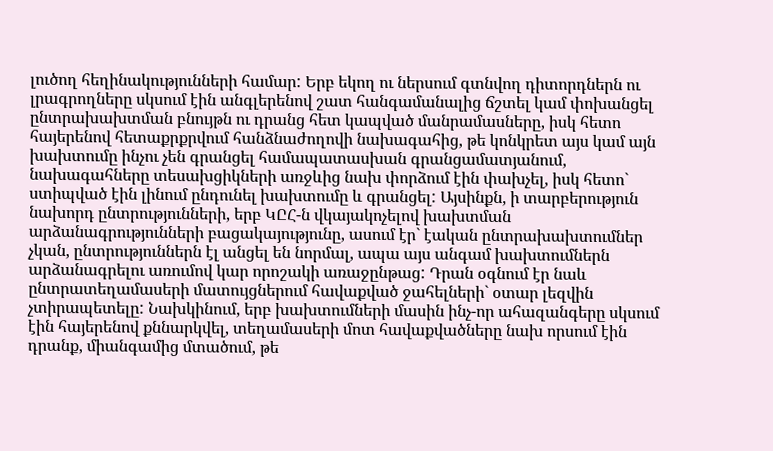լուծող հեղինակությունների համար: Երբ եկող ու ներսում գտնվող դիտորդներն ու լրագրողները սկսում էին անգլերենով շատ հանգամանալից ճշտել կամ փոխանցել ընտրախախտման բնույթն ու դրանց հետ կապված մանրամասները, իսկ հետո հայերենով հետաքրքրվում հանձնաժողովի նախագահից, թե կոնկրետ այս կամ այն խախտումը ինչու չեն գրանցել համապատասխան գրանցամատյանում, նախագահները տեսախցիկների առջևից նախ փորձում էին փախչել, իսկ հետո` ստիպված էին լինում ընդունել խախտումը և գրանցել: Այսինքն, ի տարբերություն նախորդ ընտրությունների, երբ ԿԸՀ-ն վկայակոչելով խախտման արձանագրությունների բացակայությունը, ասում էր` էական ընտրախախտումներ չկան, ընտրություններն էլ անցել են նորմալ, ապա այս անգամ խախտումներն արձանագրելու առումով կար որոշակի առաջընթաց: Դրան օգնում էր նաև ընտրատեղամասերի մատույցներում հավաքված ջահելների` օտար լեզվին չտիրապետելը: Նախկինում, երբ խախտումների մասին ինչ-որ ահազանգերը սկսում էին հայերենով քննարկվել, տեղամասերի մոտ հավաքվածները նախ որսում էին դրանք, միանգամից մտածում, թե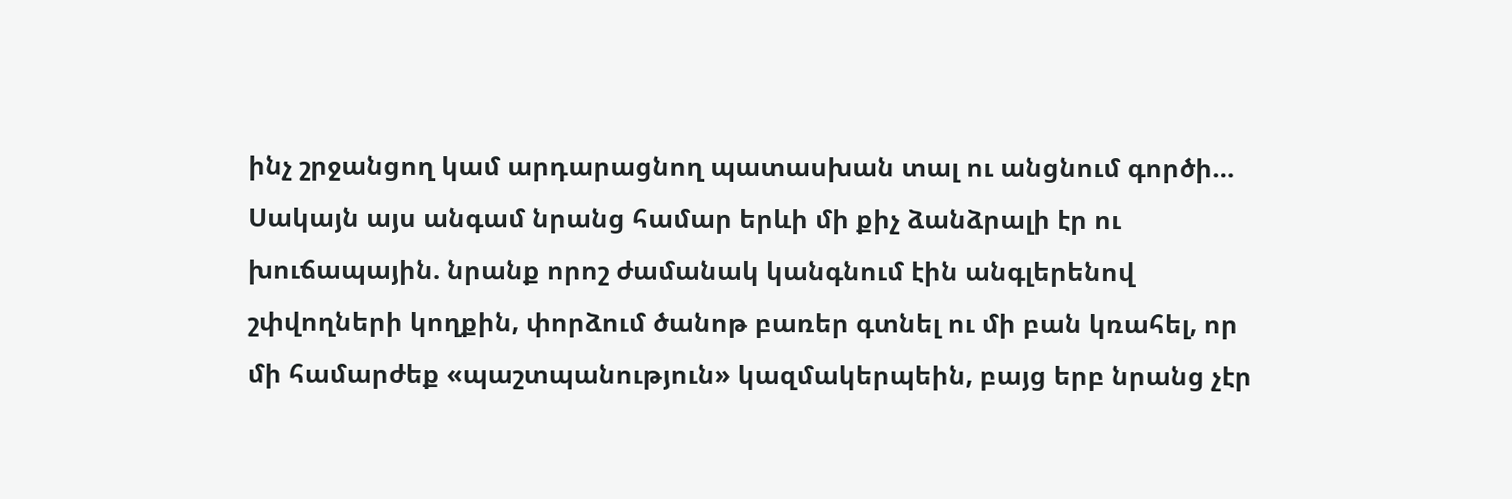ինչ շրջանցող կամ արդարացնող պատասխան տալ ու անցնում գործի… Սակայն այս անգամ նրանց համար երևի մի քիչ ձանձրալի էր ու խուճապային. նրանք որոշ ժամանակ կանգնում էին անգլերենով շփվողների կողքին, փորձում ծանոթ բառեր գտնել ու մի բան կռահել, որ մի համարժեք «պաշտպանություն» կազմակերպեին, բայց երբ նրանց չէր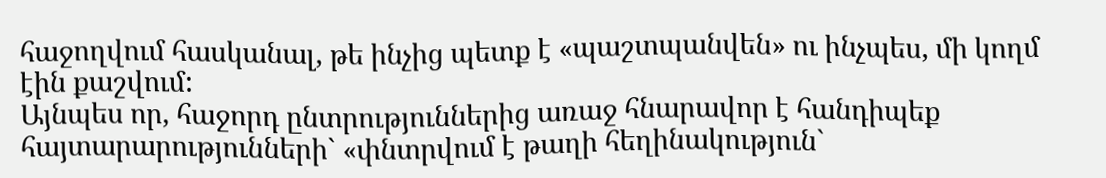հաջողվում հասկանալ, թե ինչից պետք է «պաշտպանվեն» ու ինչպես, մի կողմ էին քաշվում:
Այնպես որ, հաջորդ ընտրություններից առաջ հնարավոր է հանդիպեք հայտարարությունների` «փնտրվում է թաղի հեղինակություն`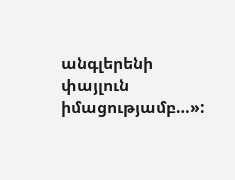անգլերենի փայլուն իմացությամբ…»: